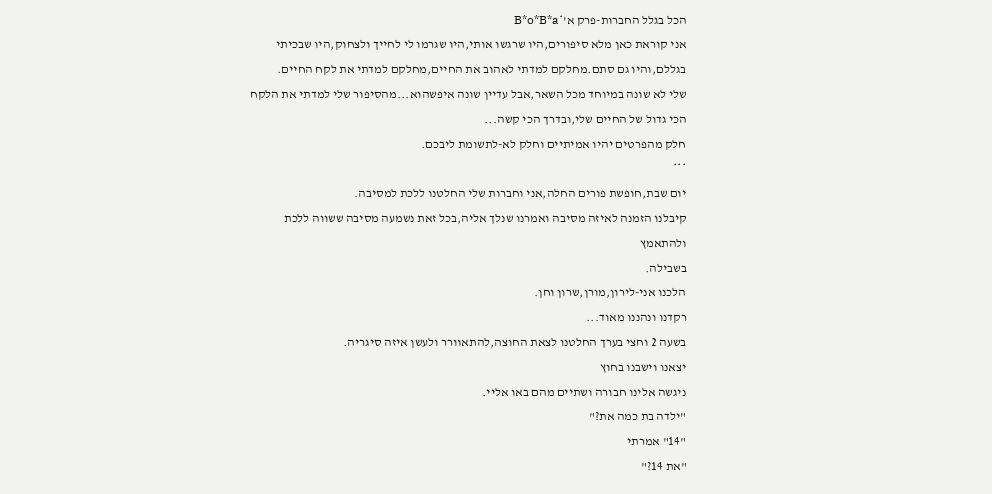הכל בגלל החברות-פרק א'*B*o*B*a
אני קוראת כאן מלא סיפורים,היו שרגשו אותי,היו שגרמו לי לחייך ולצחוק,היו שבכיתי
בגללם,והיו גם סתם.מחלקם למדתי לאהוב את החיים,מחלקם למדתי את לקח החיים.
שלי לא שונה במיוחד מכל השאר,אבל עדיין שונה איפשהוא...מהסיפור שלי למדתי את הלקח
הכי גדול של החיים שלי,ובדרך הכי קשה...
חלק מהפרטים יהיו אמיתיים וחלק לא-לתשומת ליבכם.
***
יום שבת,חופשת פורים החלה,אני וחברות שלי החלטנו ללכת למסיבה.
קיבלנו הזמנה לאיזה מסיבה ואמרנו שנלך אליה,בכל זאת נשמעה מסיבה ששווה ללכת ולהתאמץ
בשבילה.
הלכנו אני-לירון,מורן,שרון וחן.
רקדנו ונהננו מאוד...
בשעה 2 וחצי בערך החלטנו לצאת החוצה,להתאוורר ולעשן איזה סיגריה.
יצאנו וישבנו בחוץ
ניגשה אלינו חבורה ושתיים מהם באו אליי.
"ילדה בת כמה את?"
"14" אמרתי
"את 14?"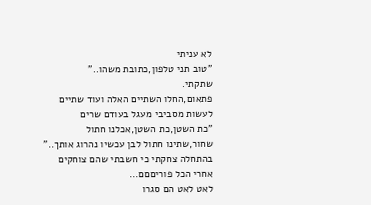לא עניתי
"טוב תני טלפון,כתובת משהו.."
שתקתי.
פתאום,החלו השתיים האלה ועוד שתיים לעשות מסביבי מעגל בעודם שרים
"כת השטן,כת השטן,אכלנו חתול שחור,שתינו חתול לבן עכשיו נהרוג אותך.."
בהתחלה צחקתי כי חשבתי שהם צוחקים אחרי הכל פוריםםם...
לאט לאט הם סגרו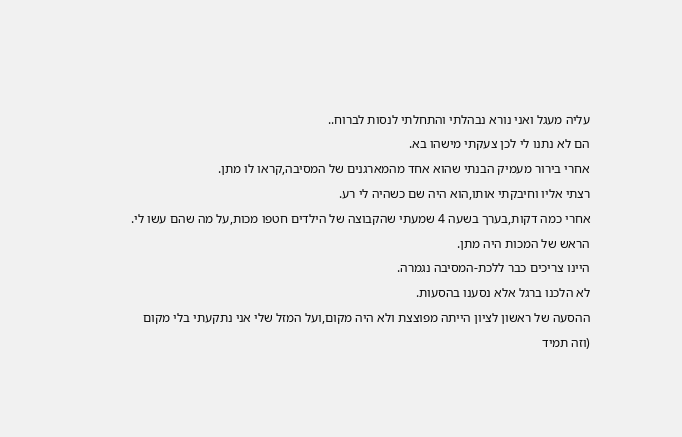עליה מעגל ואני נורא נבהלתי והתחלתי לנסות לברוח..
הם לא נתנו לי לכן צעקתי מישהו בא.
אחרי בירור מעמיק הבנתי שהוא אחד מהמארגנים של המסיבה,קראו לו מתן.
רצתי אליו וחיבקתי אותו,הוא היה שם כשהיה לי רע.
אחרי כמה דקות,בערך בשעה 4 שמעתי שהקבוצה של הילדים חטפו מכות,על מה שהם עשו לי.
הראש של המכות היה מתן.
היינו צריכים כבר ללכת-המסיבה נגמרה.
לא הלכנו ברגל אלא נסענו בהסעות.
ההסעה של ראשון לציון הייתה מפוצצת ולא היה מקום,ועל המזל שלי אני נתקעתי בלי מקום
(וזה תמיד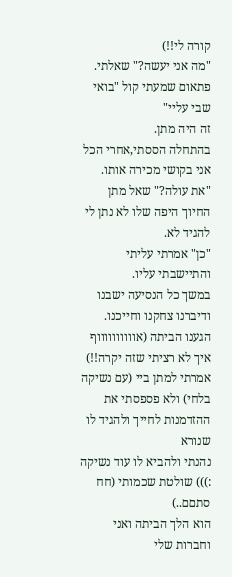קורה לי!!)
"מה אני יעשה?" שאלתי.
פתאום שמעתי קול "בואי שבי עליי"
זה היה מתן.
בהתחלה הססתי,אחרי הכל אני בקושי מכירה אותו.
"את עולה?" שאל מתן
החיוך היפה שלו לא נתן לי להגיד לא.
"כן" אמרתי עליתי והתיישבתי עליו.
במשך כל הנסיעה ישבנו ודיברנו צחקנו וחייכנו.
הגענו הביתה (אווווווווווף איך לא רציתי שזה יקרה!!)
אמרתי למתן ביי (עם נשיקה בלחי) ולא פספסתי את ההזדמנות לחייך ולהגיד לו שנורא
נהנתי ולהביא לו עוד נשיקה :))) שולטת שכמותי (חח סתםם..)
הוא הלך הביתה ואני וחברות שלי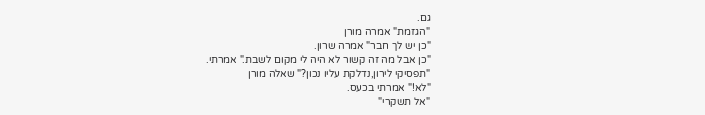גם.
"הגזמת" אמרה מורן
"כן יש לך חבר" אמרה שרון.
"כן אבל מה זה קשור לא היה לי מקום לשבת." אמרתי.
"תפסיקי לירון,נדלקת עליו נכון?" שאלה מורן
"לא!" אמרתי בכעס.
"אל תשקרי"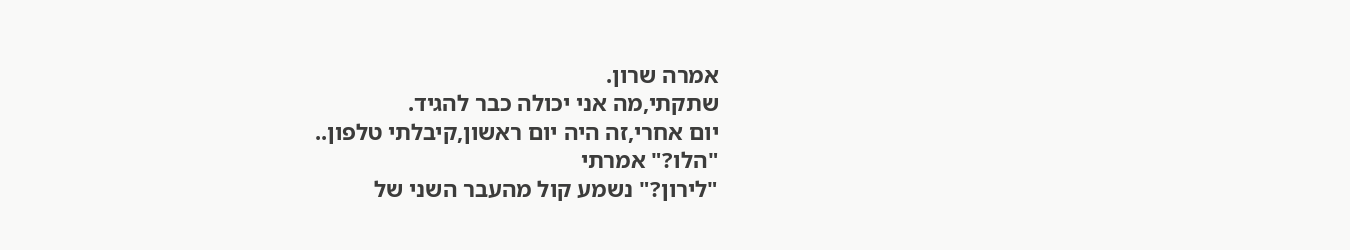אמרה שרון.
שתקתי,מה אני יכולה כבר להגיד.
יום אחרי,זה היה יום ראשון,קיבלתי טלפון..
"הלו?" אמרתי
"לירון?" נשמע קול מהעבר השני של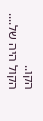הקו..
הקול היה של....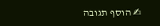✍ הוסף תגובה